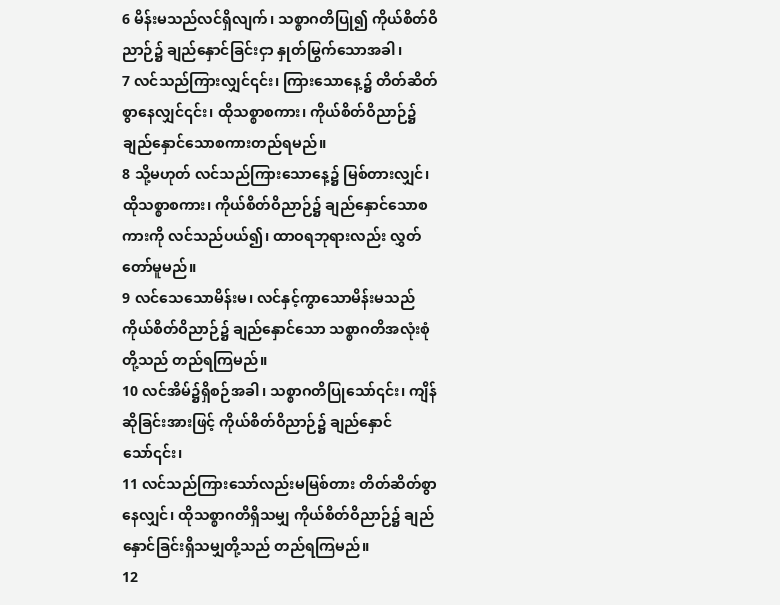6 မိန်းမသည်လင်ရှိလျက်၊ သစ္စာဂတိပြု၍ ကိုယ်စိတ်ဝိညာဉ်၌ ချည်နှောင်ခြင်းငှာ နှုတ်မြွက်သောအခါ၊
7 လင်သည်ကြားလျှင်၎င်း၊ ကြားသောနေ့၌ တိတ်ဆိတ်စွာနေလျှင်၎င်း၊ ထိုသစ္စာစကား၊ ကိုယ်စိတ်ဝိညာဉ်၌ ချည်နှောင်သောစကားတည်ရမည်။
8 သို့မဟုတ် လင်သည်ကြားသောနေ့၌ မြစ်တားလျှင်၊ ထိုသစ္စာစကား၊ ကိုယ်စိတ်ဝိညာဉ်၌ ချည်နှောင်သောစကားကို လင်သည်ပယ်၍၊ ထာဝရဘုရားလည်း လွှတ်တော်မူမည်။
9 လင်သေသောမိန်းမ၊ လင်နှင့်ကွာသောမိန်းမသည် ကိုယ်စိတ်ဝိညာဉ်၌ ချည်နှောင်သော သစ္စာဂတိအလုံးစုံတို့သည် တည်ရကြမည်။
10 လင်အိမ်၌ရှိစဉ်အခါ၊ သစ္စာဂတိပြုသော်၎င်း၊ ကျိန်ဆိုခြင်းအားဖြင့် ကိုယ်စိတ်ဝိညာဉ်၌ ချည်နှောင်သော်၎င်း၊
11 လင်သည်ကြားသော်လည်းမမြစ်တား တိတ်ဆိတ်စွာနေလျှင်၊ ထိုသစ္စာဂတိရှိသမျှ ကိုယ်စိတ်ဝိညာဉ်၌ ချည်နှောင်ခြင်းရှိသမျှတို့သည် တည်ရကြမည်။
12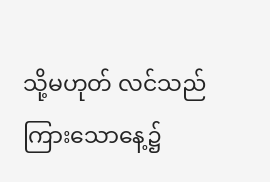သို့မဟုတ် လင်သည်ကြားသောနေ့၌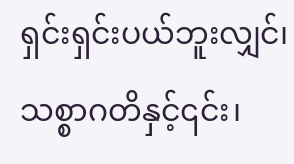ရှင်းရှင်းပယ်ဘူးလျှင်၊ သစ္စာဂတိနှင့်၎င်း၊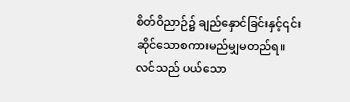စိတ်ဝိညာဉ်၌ ချည်နှောင်ခြင်းနှင့်၎င်း ဆိုင်သောစကားမည်မျှမတည်ရ။ လင်သည် ပယ်သော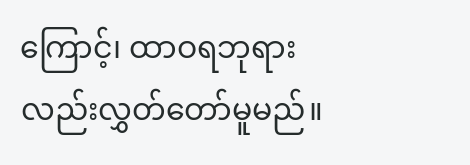ကြောင့်၊ ထာဝရဘုရားလည်းလွှတ်တော်မူမည်။